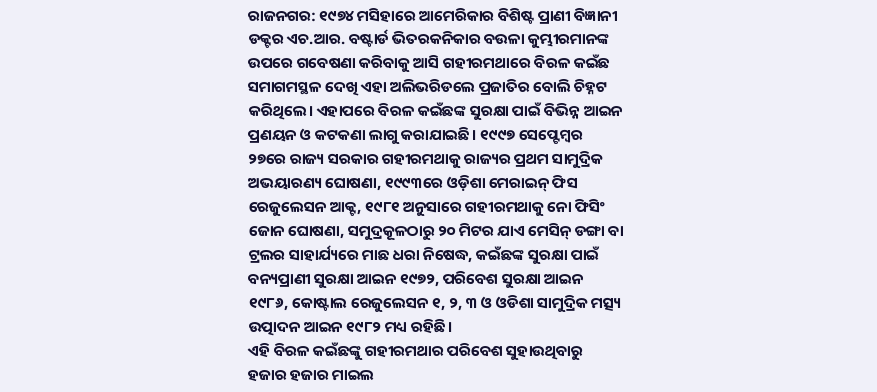ରାଜନଗର: ୧୯୭୪ ମସିହାରେ ଆମେରିକାର ବିଶିଷ୍ଟ ପ୍ରାଣୀ ବିଜ୍ଞାନୀ ଡକ୍ଟର ଏଚ.ଆର. ବଷ୍ଟାର୍ଡ ଭିତରକନିକାର ବଉଳା କୁମ୍ଭୀରମାନଙ୍କ ଉପରେ ଗବେଷଣା କରିବାକୁ ଆସି ଗହୀରମଥାରେ ବିରଳ କଇଁଛ ସମାଗମସ୍ଥଳ ଦେଖି ଏହା ଅଲିଭରିଡଲେ ପ୍ରଜାତିର ବୋଲି ଚିହ୍ନଟ କରିଥିଲେ। ଏହାପରେ ବିରଳ କଇଁଛଙ୍କ ସୁରକ୍ଷା ପାଇଁ ବିଭିନ୍ନ ଆଇନ ପ୍ରଣୟନ ଓ କଟକଣା ଲାଗୁ କରାଯାଇଛି। ୧୯୯୭ ସେପ୍ଟେମ୍ବର ୨୭ରେ ରାଜ୍ୟ ସରକାର ଗହୀରମଥାକୁ ରାଜ୍ୟର ପ୍ରଥମ ସାମୁଦ୍ରିକ ଅଭୟାରଣ୍ୟ ଘୋଷଣା, ୧୯୯୩ରେ ଓଡ଼ିଶା ମେରାଇନ୍ ଫିସ ରେଜୁଲେସନ ଆକ୍ଟ, ୧୯୮୧ ଅନୁସାରେ ଗହୀରମଥାକୁ ନୋ ଫିସିଂ ଜୋନ ଘୋଷଣା, ସମୁଦ୍ରକୂଳଠାରୁ ୨୦ ମିଟର ଯାଏ ମେସିନ୍ ଡଙ୍ଗା ବା ଟ୍ରଲର ସାହାର୍ଯ୍ୟରେ ମାଛ ଧରା ନିଷେଦ୍ଧ, କଇଁଛଙ୍କ ସୁରକ୍ଷା ପାଇଁ ବନ୍ୟପ୍ରାଣୀ ସୁରକ୍ଷା ଆଇନ ୧୯୭୨, ପରିବେଶ ସୁରକ୍ଷା ଆଇନ ୧୯୮୬, କୋଷ୍ଟାଲ ରେଜୁଲେସନ ୧, ୨, ୩ ଓ ଓଡିଶା ସାମୁଦ୍ରିକ ମତ୍ସ୍ୟ ଉତ୍ପାଦନ ଆଇନ ୧୯୮୨ ମଧ୍ୟ ରହିଛି।
ଏହି ବିରଳ କଇଁଛଙ୍କୁ ଗହୀରମଥାର ପରିବେଶ ସୁହାଉଥିବାରୁ ହଜାର ହଜାର ମାଇଲ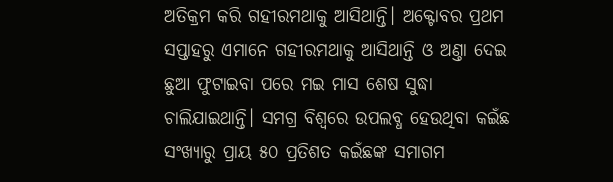ଅତିକ୍ରମ କରି ଗହୀରମଥାକୁ ଆସିଥାନ୍ତି। ଅକ୍ଟୋବର ପ୍ରଥମ ସପ୍ତାହରୁ ଏମାନେ ଗହୀରମଥାକୁ ଆସିଥାନ୍ତି ଓ ଅଣ୍ତା ଦେଇ ଛୁଆ ଫୁଟାଇବା ପରେ ମଇ ମାସ ଶେଷ ସୁଦ୍ଧା ଚାଲିଯାଇଥାନ୍ତି। ସମଗ୍ର ବିଶ୍ବରେ ଉପଲବ୍ଧ ହେଉଥିବା କଇଁଛ ସଂଖ୍ୟାରୁ ପ୍ରାୟ ୫୦ ପ୍ରତିଶତ କଇଁଛଙ୍କ ସମାଗମ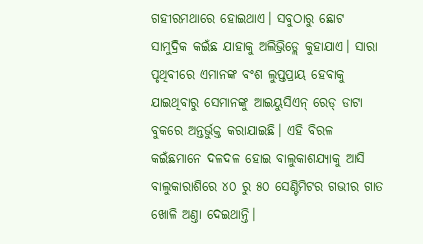ଗହୀରମଥାରେ ହୋଇଥାଏ। ସବୁଠାରୁ ଛୋଟ ସାମୁଦ୍ରିକ କଇଁଛ ଯାହାକୁ ଅଲିଭ୍ରିଡ୍ଲେ କୁହାଯାଏ। ସାରା ପୃଥିବୀରେ ଏମାନଙ୍କ ବଂଶ ଲୁପ୍ତପ୍ରାୟ ହେବାକୁ ଯାଇଥିବାରୁ ସେମାନଙ୍କୁ ଆଇୟୁସିଏନ୍ ରେଡ୍ ଡାଟା ବୁକରେ ଅନ୍ତର୍ଭୁକ୍ତ କରାଯାଇଛି। ଏହି ବିରଳ କଇଁଛମାନେ ଦଳଦଳ ହୋଇ ବାଲୁକାଶଯ୍ୟାକୁ ଆସି ବାଲୁକାରାଶିରେ ୪୦ ରୁ ୫୦ ସେଣ୍ଟିମିଟର ଗଭୀର ଗାତ ଖୋଳି ଅଣ୍ତା ଦେଇଥାନ୍ତି।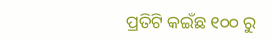ପ୍ରତିଟି କଇଁଛ ୧୦୦ ରୁ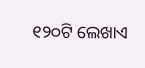୧୨୦ଟି ଲେଖାଏ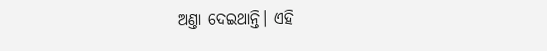ଅଣ୍ତା ଦେଇଥାନ୍ତି। ଏହି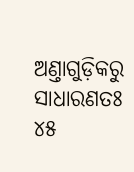ଅଣ୍ତାଗୁଡ଼ିକରୁ ସାଧାରଣତଃ ୪୫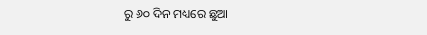ରୁ ୬୦ ଦିନ ମଧ୍ୟରେ ଛୁଆ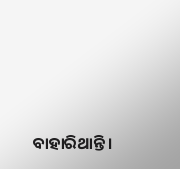ବାହାରିଥାନ୍ତି।